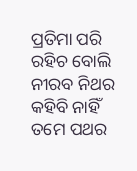ପ୍ରତିମା ପରି ରହିଚ ବୋଲି
ନୀରବ ନିଥର
କହିବି ନାହିଁ ତମେ ପଥର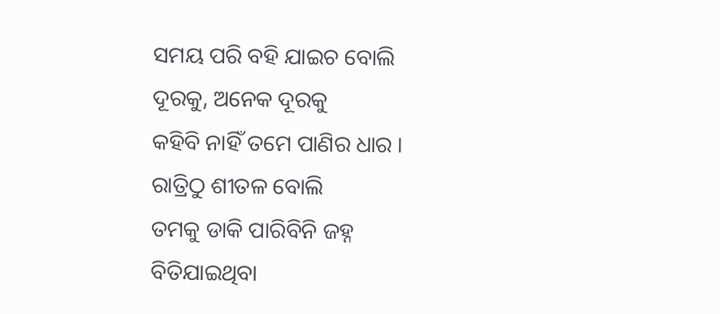ସମୟ ପରି ବହି ଯାଇଚ ବୋଲି
ଦୂରକୁ, ଅନେକ ଦୂରକୁ
କହିବି ନାହିଁ ତମେ ପାଣିର ଧାର ।
ରାତ୍ରିଠୁ ଶୀତଳ ବୋଲି
ତମକୁ ଡାକି ପାରିବିନି ଜହ୍ନ
ବିତିଯାଇଥିବା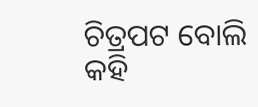ଚିତ୍ରପଟ ବୋଲି
କହି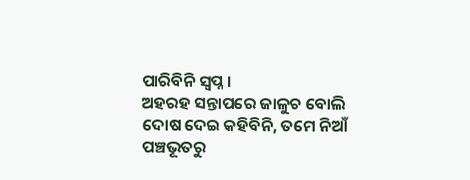ପାରିବିନି ସ୍ୱପ୍ନ ।
ଅହରହ ସନ୍ତାପରେ ଜାଳୁଚ ବୋଲି
ଦୋଷ ଦେଇ କହିବିନି, ତମେ ନିଆଁ
ପଞ୍ଚଭୂତରୁ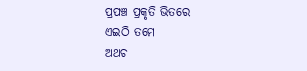ପ୍ରପଞ୍ଚ ପ୍ରକୃତି ଭିତରେ
ଏଇଠି ତମେ
ଅଥଚ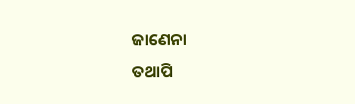ଜାଣେନା
ତଥାପି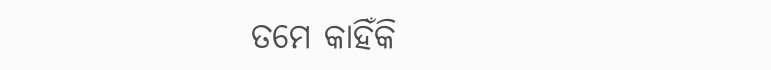ତମେ କାହିଁକି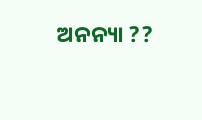ଅନନ୍ୟା ??